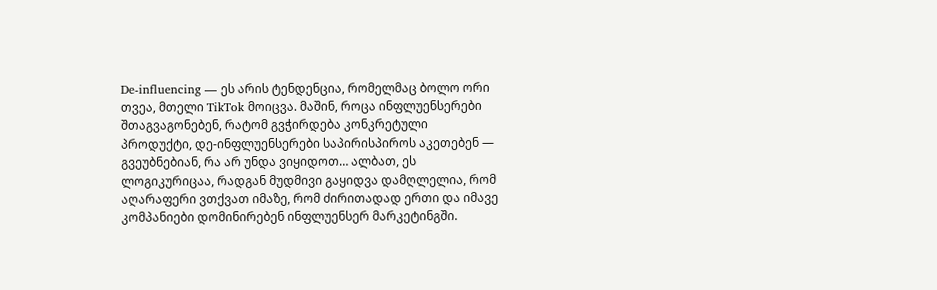De-influencing — ეს არის ტენდენცია, რომელმაც ბოლო ორი თვეა, მთელი TikTok მოიცვა. მაშინ, როცა ინფლუენსერები შთაგვაგონებენ, რატომ გვჭირდება კონკრეტული პროდუქტი, დე-ინფლუენსერები საპირისპიროს აკეთებენ — გვეუბნებიან, რა არ უნდა ვიყიდოთ… ალბათ, ეს ლოგიკურიცაა, რადგან მუდმივი გაყიდვა დამღლელია, რომ აღარაფერი ვთქვათ იმაზე, რომ ძირითადად ერთი და იმავე კომპანიები დომინირებენ ინფლუენსერ მარკეტინგში.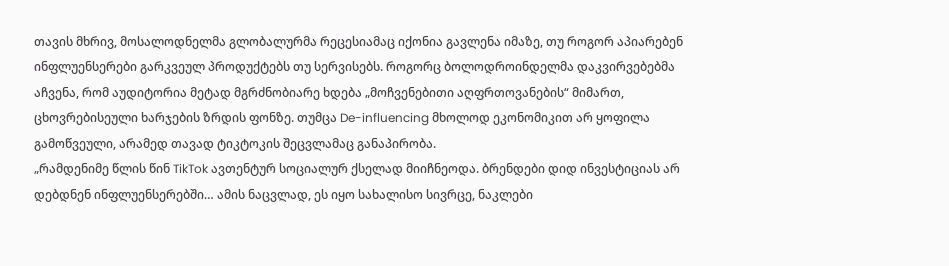თავის მხრივ, მოსალოდნელმა გლობალურმა რეცესიამაც იქონია გავლენა იმაზე, თუ როგორ აპიარებენ ინფლუენსერები გარკვეულ პროდუქტებს თუ სერვისებს. როგორც ბოლოდროინდელმა დაკვირვებებმა აჩვენა, რომ აუდიტორია მეტად მგრძნობიარე ხდება „მოჩვენებითი აღფრთოვანების“ მიმართ, ცხოვრებისეული ხარჯების ზრდის ფონზე. თუმცა De-influencing მხოლოდ ეკონომიკით არ ყოფილა გამოწვეული, არამედ თავად ტიკტოკის შეცვლამაც განაპირობა.
„რამდენიმე წლის წინ TikTok ავთენტურ სოციალურ ქსელად მიიჩნეოდა. ბრენდები დიდ ინვესტიციას არ დებდნენ ინფლუენსერებში… ამის ნაცვლად, ეს იყო სახალისო სივრცე, ნაკლები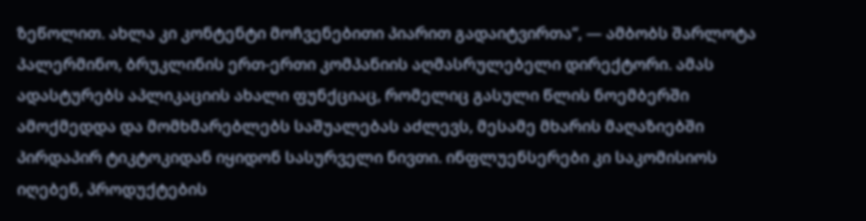ზეწოლით. ახლა კი კონტენტი მოჩვენებითი პიარით გადაიტვირთა“, — ამბობს შარლოტა პალერმინო, ბრუკლინის ერთ-ერთი კომპანიის აღმასრულებელი დირექტორი. ამას ადასტურებს აპლიკაციის ახალი ფუნქციაც, რომელიც გასული წლის ნოემბერში ამოქმედდა და მომხმარებლებს საშუალებას აძლევს, მესამე მხარის მაღაზიებში პირდაპირ ტიკტოკიდან იყიდონ სასურველი ნივთი. ინფლუენსერები კი საკომისიოს იღებენ, პროდუქტების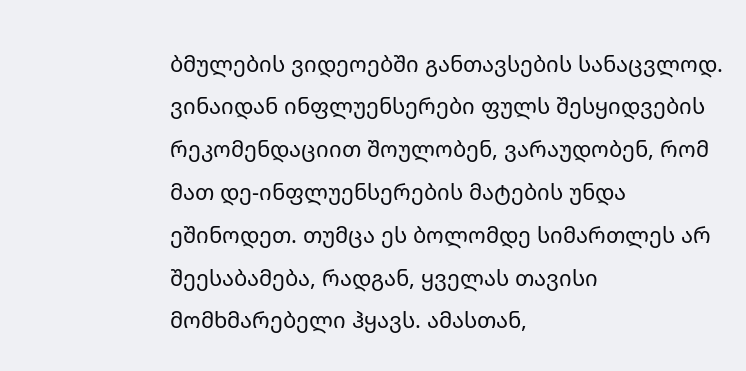ბმულების ვიდეოებში განთავსების სანაცვლოდ.
ვინაიდან ინფლუენსერები ფულს შესყიდვების რეკომენდაციით შოულობენ, ვარაუდობენ, რომ მათ დე-ინფლუენსერების მატების უნდა ეშინოდეთ. თუმცა ეს ბოლომდე სიმართლეს არ შეესაბამება, რადგან, ყველას თავისი მომხმარებელი ჰყავს. ამასთან,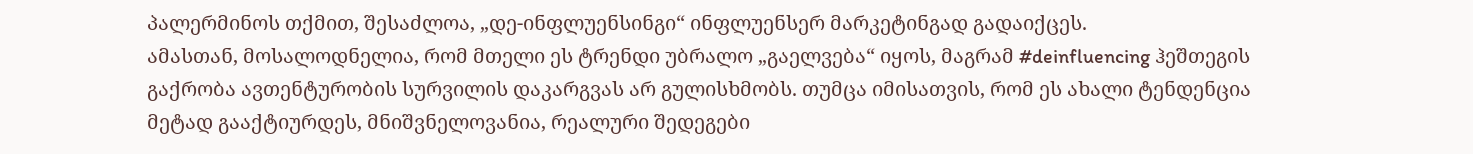პალერმინოს თქმით, შესაძლოა, „დე-ინფლუენსინგი“ ინფლუენსერ მარკეტინგად გადაიქცეს.
ამასთან, მოსალოდნელია, რომ მთელი ეს ტრენდი უბრალო „გაელვება“ იყოს, მაგრამ #deinfluencing ჰეშთეგის გაქრობა ავთენტურობის სურვილის დაკარგვას არ გულისხმობს. თუმცა იმისათვის, რომ ეს ახალი ტენდენცია მეტად გააქტიურდეს, მნიშვნელოვანია, რეალური შედეგები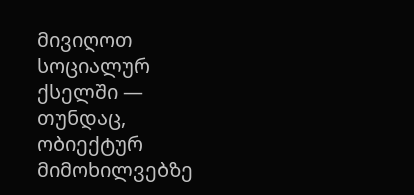მივიღოთ სოციალურ ქსელში — თუნდაც, ობიექტურ მიმოხილვებზე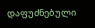დაფუძნებული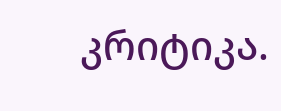კრიტიკა.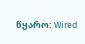წყარო: Wired